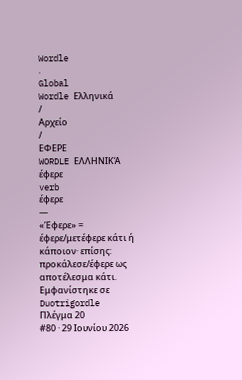Wordle
.
Global
Wordle Ελληνικά
/
Αρχείο
/
ΕΦΕΡΕ
WORDLE ΕΛΛΗΝΙΚΆ
έφερε
verb
έφερε
—
«Έφερε» = έφερε/μετέφερε κάτι ή κάποιον· επίσης: προκάλεσε/έφερε ως αποτέλεσμα κάτι.
Εμφανίστηκε σε
Duotrigordle
Πλέγμα 20
#80 · 29 Ιουνίου 2026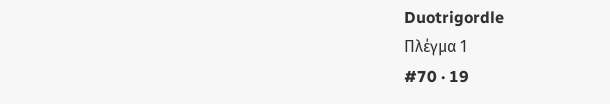Duotrigordle
Πλέγμα 1
#70 · 19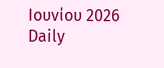Ιουνίου 2026
Daily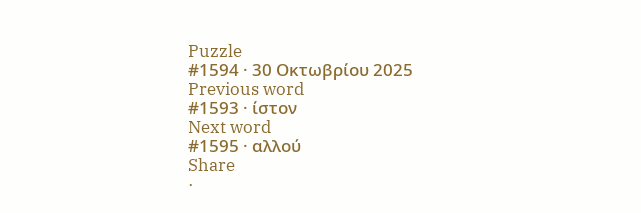Puzzle
#1594 · 30 Οκτωβρίου 2025
Previous word
#1593 · ίστον
Next word
#1595 · αλλού
Share
·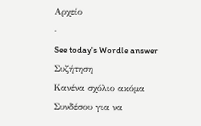Αρχείο
·
See today's Wordle answer
Συζήτηση
Κανένα σχόλιο ακόμα
Συνδέσου για να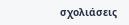σχολιάσεις